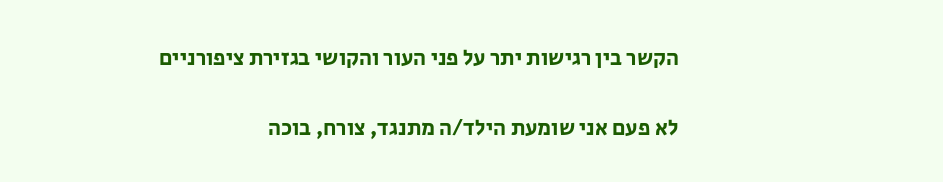הקשר בין רגישות יתר על פני העור והקושי בגזירת ציפורניים

לא פעם אני שומעת הילד/ה מתנגד, צורח, בוכה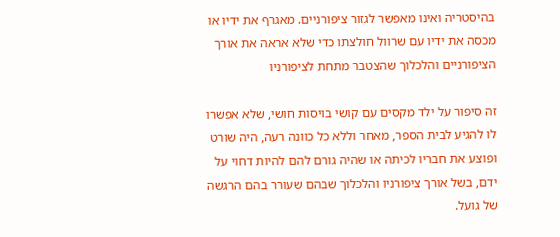בהיסטריה ואינו מאפשר לגזור ציפורניים. מאגרף את ידיו או מכסה את ידיו עם שרוול חולצתו כדי שלא אראה את אורך הציפורניים והלכלוך שהצטבר מתחת לציפורניו

זה סיפור על ילד מקסים עם קושי בויסות חושי, שלא אפשרו לו להגיע לבית הספר, מאחר וללא כל כוונה רעה, היה שורט ופוצע את חבריו לכיתה או שהיה גורם להם להיות דחוי על ידם, בשל אורך ציפורניו והלכלוך שבהם שעורר בהם הרגשה של גועל.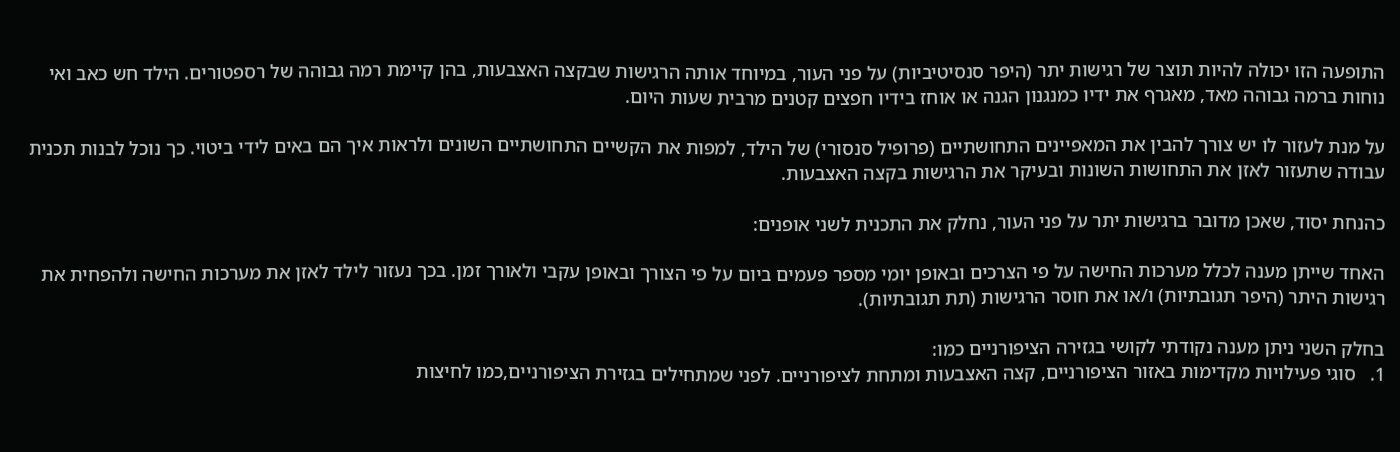התופעה הזו יכולה להיות תוצר של רגישות יתר (היפר סנסיטיביות) על פני העור, במיוחד אותה הרגישות שבקצה האצבעות, בהן קיימת רמה גבוהה של רספטורים. הילד חש כאב ואי נוחות ברמה גבוהה מאד, מאגרף את ידיו כמנגנון הגנה או אוחז בידיו חפצים קטנים מרבית שעות היום.

על מנת לעזור לו יש צורך להבין את המאפיינים התחושתיים (פרופיל סנסורי) של הילד, למפות את הקשיים התחושתיים השונים ולראות איך הם באים לידי ביטוי. כך נוכל לבנות תכנית עבודה שתעזור לאזן את התחושות השונות ובעיקר את הרגישות בקצה האצבעות.

כהנחת יסוד, שאכן מדובר ברגישות יתר על פני העור, נחלק את התכנית לשני אופנים:

האחד שייתן מענה לכלל מערכות החישה על פי הצרכים ובאופן יומי מספר פעמים ביום על פי הצורך ובאופן עקבי ולאורך זמן. בכך נעזור לילד לאזן את מערכות החישה ולהפחית את רגישות היתר (היפר תגובתיות) ו/או את חוסר הרגישות (תת תגובתיות).

בחלק השני ניתן מענה נקודתי לקושי בגזירה הציפורניים כמו:
1.   סוגי פעילויות מקדימות באזור הציפורניים, קצה האצבעות ומתחת לציפורניים. לפני שמתחילים בגזירת הציפורניים,כמו לחיצות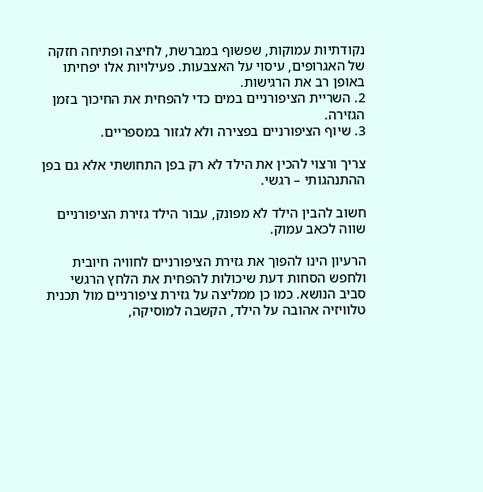נקודתיות עמוקות, שפשוף במברשת, לחיצה ופתיחה חזקה של האגרופים, עיסוי על האצבעות. פעילויות אלו יפחיתו באופן רב את הרגישות.
2. השריית הציפורניים במים כדי להפחית את החיכוך בזמן הגזירה.
3. שיוף הציפורניים בפצירה ולא לגזור במספריים.

צריך ורצוי להכין את הילד לא רק בפן התחושתי אלא גם בפן ההתנהגותי – רגשי.

חשוב להבין הילד לא מפונק, עבור הילד גזירת הציפורניים שווה לכאב עמוק.

הרעיון הינו להפוך את גזירת הציפורניים לחוויה חיובית ולחפש הסחות דעת שיכולות להפחית את הלחץ הרגשי סביב הנושא. כמו כן ממליצה על גזירת ציפורניים מול תכנית טלוויזיה אהובה על הילד, הקשבה למוסיקה,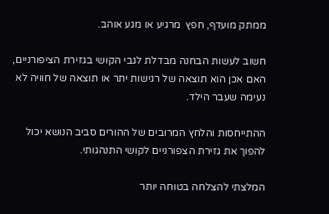ממתק מועדף, חפץ  מרגיע או מגע אוהב.

חשוב לעשות הבחנה מבדלת לגבי הקושי בגזירת הציפורניים, האם אכן הוא תוצאה של רגישות יתר או תוצאה של חוויה לא נעימה שעבר הילד.

ההתייחסות והלחץ המרובים של ההורים סביב הנושא יכול להפוך את גזירת הצפורניים לקושי התנהגותי.

המלצתי להצלחה בטוחה יותר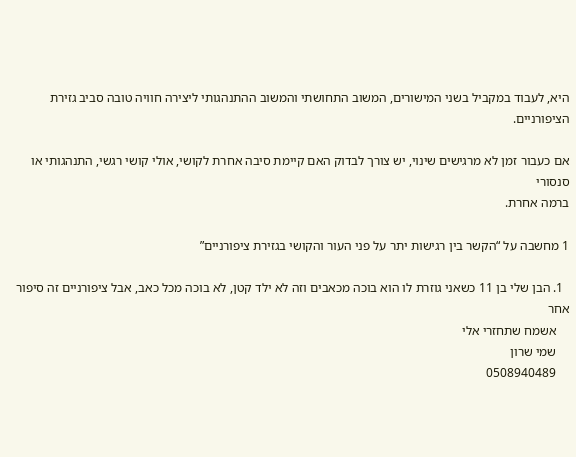היא, לעבוד במקביל בשני המישורים, המשוב התחושתי והמשוב ההתנהגותי ליצירה חוויה טובה סביב גזירת הציפורניים.

אם כעבור זמן לא מרגישים שינוי, יש צורך לבדוק האם קיימת סיבה אחרת לקושי, אולי קושי רגשי, התנהגותי או סנסורי
ברמה אחרת.

1 מחשבה על “הקשר בין רגישות יתר על פני העור והקושי בגזירת ציפורניים”

  1. הבן שלי בן 11 כשאני גוזרת לו הוא בוכה מכאבים וזה לא ילד קטן, לא בוכה מכל כאב, אבל ציפורניים זה סיפור אחר
    אשמח שתחזרי אלי
    שמי שרון
    0508940489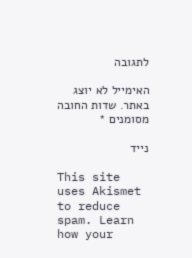לתגובה

האימייל לא יוצג באתר. שדות החובה מסומנים *

נייד

This site uses Akismet to reduce spam. Learn how your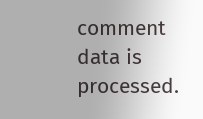comment data is processed.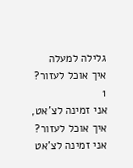גלילה למעלה
איך אוכל לעזור?
1
אני זמינה לצ'אט, איך אוכל לעזור?
אני זמינה לצ'אט